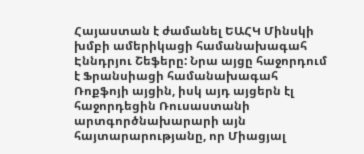Հայաստան է ժամանել ԵԱՀԿ Մինսկի խմբի ամերիկացի համանախագահ Էննդրյու Շեֆերը: Նրա այցը հաջորդում է Ֆրանսիացի համանախագահ Ռոքֆոյի այցին, իսկ այդ այցերն էլ հաջորդեցին Ռուսաստանի արտգործնախարարի այն հայտարարությանը, որ Միացյալ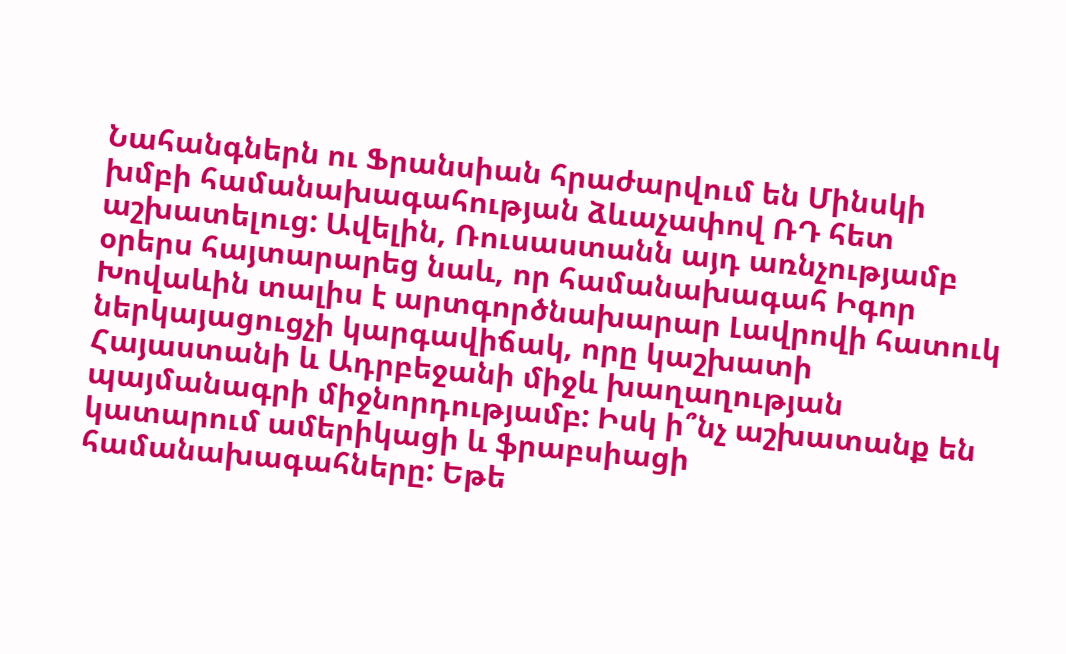Նահանգներն ու Ֆրանսիան հրաժարվում են Մինսկի խմբի համանախագահության ձևաչափով ՌԴ հետ աշխատելուց: Ավելին, Ռուսաստանն այդ առնչությամբ օրերս հայտարարեց նաև, որ համանախագահ Իգոր Խովաևին տալիս է արտգործնախարար Լավրովի հատուկ ներկայացուցչի կարգավիճակ, որը կաշխատի Հայաստանի և Ադրբեջանի միջև խաղաղության պայմանագրի միջնորդությամբ: Իսկ ի՞նչ աշխատանք են կատարում ամերիկացի և ֆրաբսիացի համանախագահները: Եթե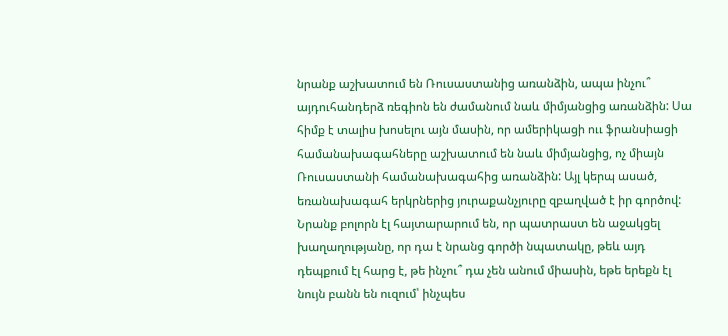նրանք աշխատում են Ռուսաստանից առանձին, ապա ինչու՞ այդուհանդերձ ռեգիոն են ժամանում նաև միմյանցից առանձին: Սա հիմք է տալիս խոսելու այն մասին, որ ամերիկացի ոււ ֆրանսիացի համանախագահները աշխատում են նաև միմյանցից, ոչ միայն Ռուսաստանի համանախագահից առանձին: Այլ կերպ ասած, եռանախագահ երկրներից յուրաքանչյուրը զբաղված է իր գործով:
Նրանք բոլորն էլ հայտարարում են, որ պատրաստ են աջակցել խաղաղությանը, որ դա է նրանց գործի նպատակը, թեև այդ դեպքում էլ հարց է, թե ինչու՞ դա չեն անում միասին, եթե երեքն էլ նույն բանն են ուզում՝ ինչպես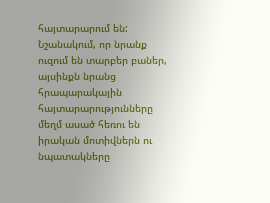հայտարարում են: Նշանակում, որ նրանք ուզում են տարբեր բաներ, այսինքն նրանց հրապարակային հայտարարությունները մեղմ ասած հեռու են իրական մոտիվներն ու նպատակները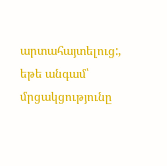արտահայտելուց:, եթե անգամ՝ մրցակցությունը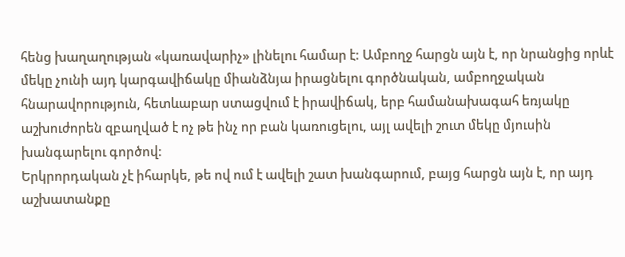հենց խաղաղության «կառավարիչ» լինելու համար է: Ամբողջ հարցն այն է, որ նրանցից որևէ մեկը չունի այդ կարգավիճակը միանձնյա իրացնելու գործնական, ամբողջական հնարավորություն, հետևաբար ստացվում է իրավիճակ, երբ համանախագահ եռյակը աշխուժորեն զբաղված է ոչ թե ինչ որ բան կառուցելու, այլ ավելի շուտ մեկը մյուսին խանգարելու գործով:
Երկրորդական չէ իհարկե, թե ով ում է ավելի շատ խանգարում, բայց հարցն այն է, որ այդ աշխատանքը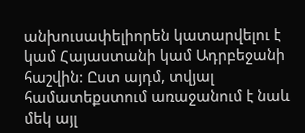անխուսափելիորեն կատարվելու է կամ Հայաստանի կամ Ադրբեջանի հաշվին: Ըստ այդմ, տվյալ համատեքստում առաջանում է նաև մեկ այլ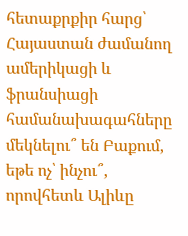հետաքրքիր հարց՝ Հայաստան ժամանող ամերիկացի և ֆրանսիացի համանախագահները մեկնելու՞ են Բաքում, եթե ոչ՝ ինչու՞, որովհետև Ալիևը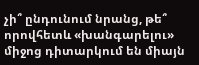չի՞ ընդունում նրանց, թե՞ որովհետև «խանգարելու» միջոց դիտարկում են միայն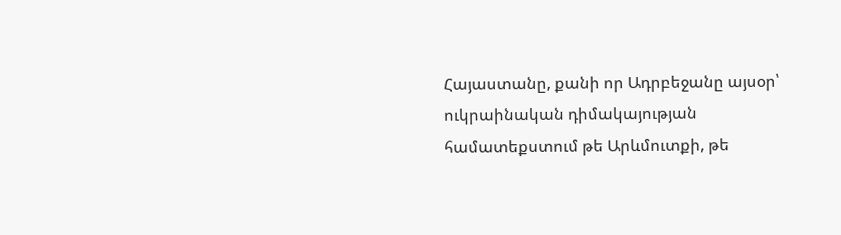Հայաստանը, քանի որ Ադրբեջանը այսօր՝ ուկրաինական դիմակայության համատեքստում թե Արևմուտքի, թե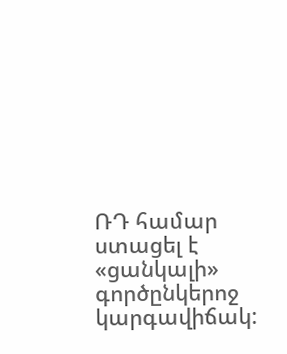ՌԴ համար ստացել է «ցանկալի» գործընկերոջ կարգավիճակ: